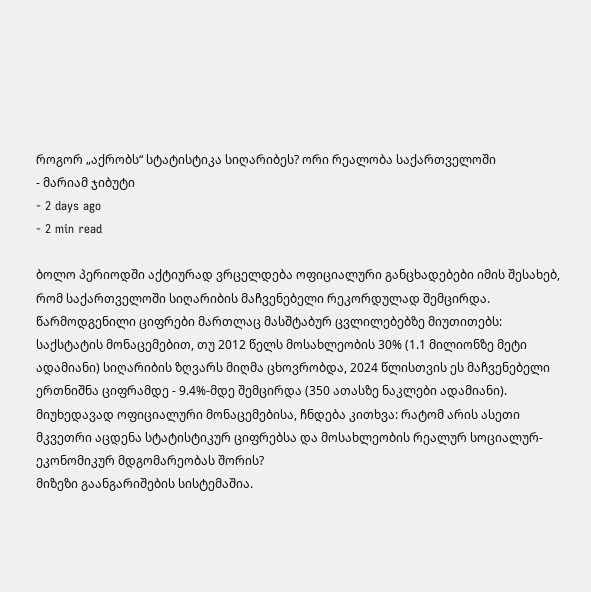როგორ „აქრობს“ სტატისტიკა სიღარიბეს? ორი რეალობა საქართველოში
- მარიამ ჯიბუტი
- 2 days ago
- 2 min read

ბოლო პერიოდში აქტიურად ვრცელდება ოფიციალური განცხადებები იმის შესახებ, რომ საქართველოში სიღარიბის მაჩვენებელი რეკორდულად შემცირდა. წარმოდგენილი ციფრები მართლაც მასშტაბურ ცვლილებებზე მიუთითებს: საქსტატის მონაცემებით, თუ 2012 წელს მოსახლეობის 30% (1.1 მილიონზე მეტი ადამიანი) სიღარიბის ზღვარს მიღმა ცხოვრობდა, 2024 წლისთვის ეს მაჩვენებელი ერთნიშნა ციფრამდე - 9.4%-მდე შემცირდა (350 ათასზე ნაკლები ადამიანი).
მიუხედავად ოფიციალური მონაცემებისა, ჩნდება კითხვა: რატომ არის ასეთი მკვეთრი აცდენა სტატისტიკურ ციფრებსა და მოსახლეობის რეალურ სოციალურ-ეკონომიკურ მდგომარეობას შორის?
მიზეზი გაანგარიშების სისტემაშია.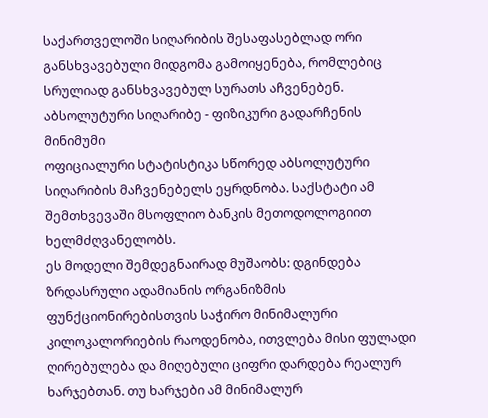საქართველოში სიღარიბის შესაფასებლად ორი განსხვავებული მიდგომა გამოიყენება, რომლებიც სრულიად განსხვავებულ სურათს აჩვენებენ.
აბსოლუტური სიღარიბე - ფიზიკური გადარჩენის მინიმუმი
ოფიციალური სტატისტიკა სწორედ აბსოლუტური სიღარიბის მაჩვენებელს ეყრდნობა. საქსტატი ამ შემთხვევაში მსოფლიო ბანკის მეთოდოლოგიით ხელმძღვანელობს.
ეს მოდელი შემდეგნაირად მუშაობს: დგინდება ზრდასრული ადამიანის ორგანიზმის ფუნქციონირებისთვის საჭირო მინიმალური კილოკალორიების რაოდენობა, ითვლება მისი ფულადი ღირებულება და მიღებული ციფრი დარდება რეალურ ხარჯებთან. თუ ხარჯები ამ მინიმალურ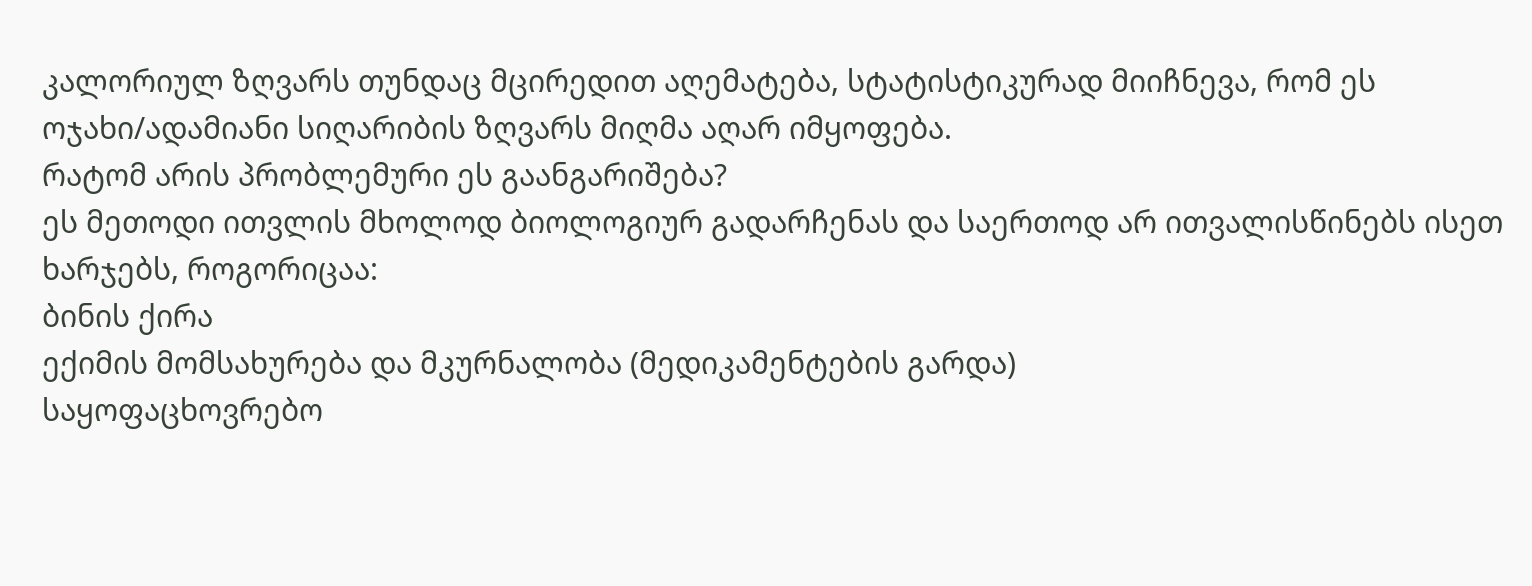კალორიულ ზღვარს თუნდაც მცირედით აღემატება, სტატისტიკურად მიიჩნევა, რომ ეს ოჯახი/ადამიანი სიღარიბის ზღვარს მიღმა აღარ იმყოფება.
რატომ არის პრობლემური ეს გაანგარიშება?
ეს მეთოდი ითვლის მხოლოდ ბიოლოგიურ გადარჩენას და საერთოდ არ ითვალისწინებს ისეთ ხარჯებს, როგორიცაა:
ბინის ქირა
ექიმის მომსახურება და მკურნალობა (მედიკამენტების გარდა)
საყოფაცხოვრებო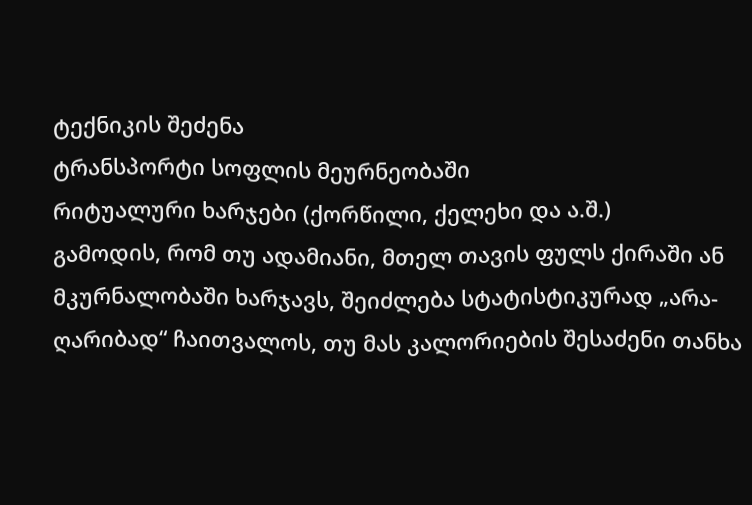ტექნიკის შეძენა
ტრანსპორტი სოფლის მეურნეობაში
რიტუალური ხარჯები (ქორწილი, ქელეხი და ა.შ.)
გამოდის, რომ თუ ადამიანი, მთელ თავის ფულს ქირაში ან მკურნალობაში ხარჯავს, შეიძლება სტატისტიკურად „არა-ღარიბად“ ჩაითვალოს, თუ მას კალორიების შესაძენი თანხა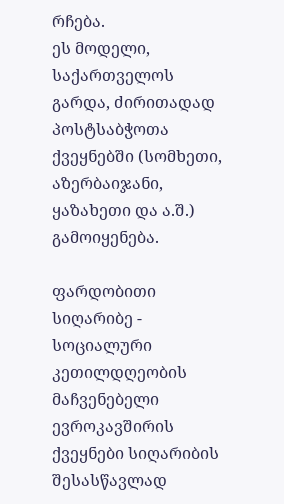რჩება.
ეს მოდელი, საქართველოს გარდა, ძირითადად პოსტსაბჭოთა ქვეყნებში (სომხეთი, აზერბაიჯანი, ყაზახეთი და ა.შ.) გამოიყენება.

ფარდობითი სიღარიბე - სოციალური კეთილდღეობის მაჩვენებელი
ევროკავშირის ქვეყნები სიღარიბის შესასწავლად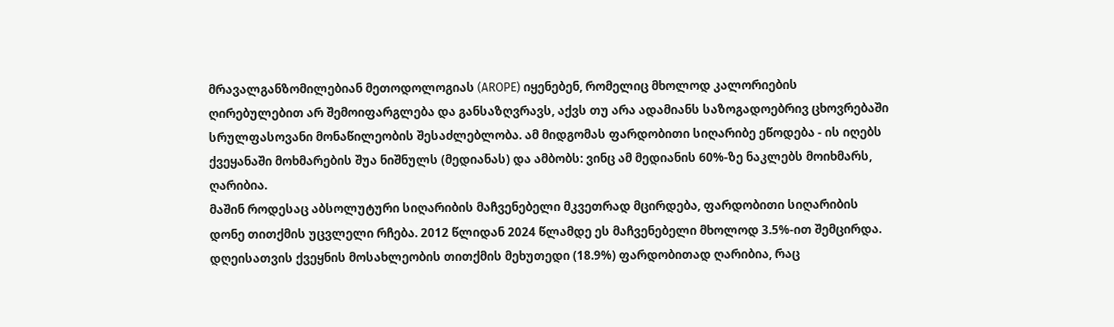მრავალგანზომილებიან მეთოდოლოგიას (AROPE) იყენებენ, რომელიც მხოლოდ კალორიების ღირებულებით არ შემოიფარგლება და განსაზღვრავს, აქვს თუ არა ადამიანს საზოგადოებრივ ცხოვრებაში სრულფასოვანი მონაწილეობის შესაძლებლობა. ამ მიდგომას ფარდობითი სიღარიბე ეწოდება - ის იღებს ქვეყანაში მოხმარების შუა ნიშნულს (მედიანას) და ამბობს: ვინც ამ მედიანის 60%-ზე ნაკლებს მოიხმარს, ღარიბია.
მაშინ როდესაც აბსოლუტური სიღარიბის მაჩვენებელი მკვეთრად მცირდება, ფარდობითი სიღარიბის დონე თითქმის უცვლელი რჩება. 2012 წლიდან 2024 წლამდე ეს მაჩვენებელი მხოლოდ 3.5%-ით შემცირდა. დღეისათვის ქვეყნის მოსახლეობის თითქმის მეხუთედი (18.9%) ფარდობითად ღარიბია, რაც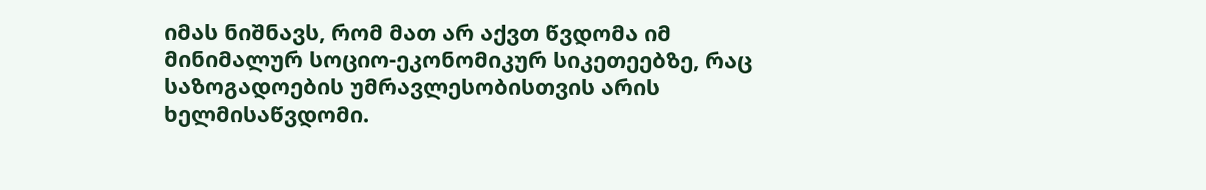იმას ნიშნავს, რომ მათ არ აქვთ წვდომა იმ მინიმალურ სოციო-ეკონომიკურ სიკეთეებზე, რაც საზოგადოების უმრავლესობისთვის არის ხელმისაწვდომი.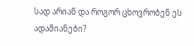სად არიან და როგორ ცხოვრობენ ეს ადამიანები?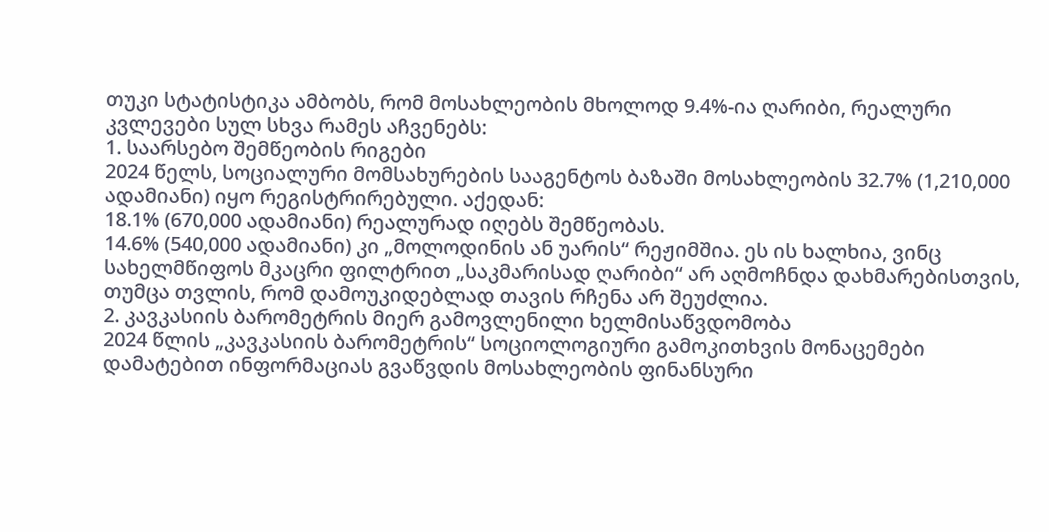თუკი სტატისტიკა ამბობს, რომ მოსახლეობის მხოლოდ 9.4%-ია ღარიბი, რეალური კვლევები სულ სხვა რამეს აჩვენებს:
1. საარსებო შემწეობის რიგები
2024 წელს, სოციალური მომსახურების სააგენტოს ბაზაში მოსახლეობის 32.7% (1,210,000 ადამიანი) იყო რეგისტრირებული. აქედან:
18.1% (670,000 ადამიანი) რეალურად იღებს შემწეობას.
14.6% (540,000 ადამიანი) კი „მოლოდინის ან უარის“ რეჟიმშია. ეს ის ხალხია, ვინც სახელმწიფოს მკაცრი ფილტრით „საკმარისად ღარიბი“ არ აღმოჩნდა დახმარებისთვის, თუმცა თვლის, რომ დამოუკიდებლად თავის რჩენა არ შეუძლია.
2. კავკასიის ბარომეტრის მიერ გამოვლენილი ხელმისაწვდომობა
2024 წლის „კავკასიის ბარომეტრის“ სოციოლოგიური გამოკითხვის მონაცემები დამატებით ინფორმაციას გვაწვდის მოსახლეობის ფინანსური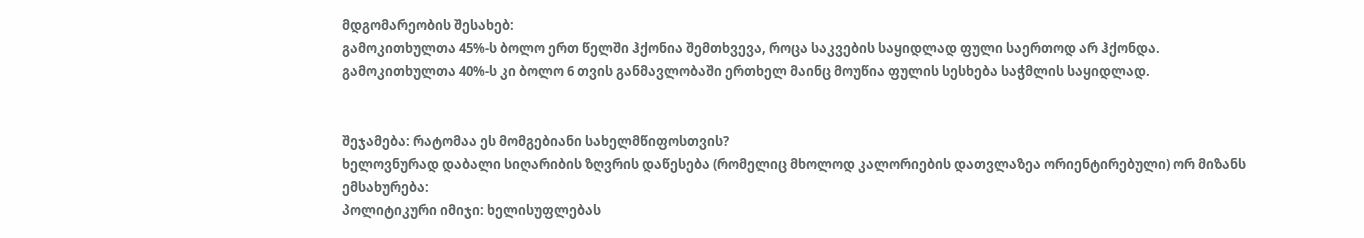მდგომარეობის შესახებ:
გამოკითხულთა 45%-ს ბოლო ერთ წელში ჰქონია შემთხვევა, როცა საკვების საყიდლად ფული საერთოდ არ ჰქონდა.
გამოკითხულთა 40%-ს კი ბოლო 6 თვის განმავლობაში ერთხელ მაინც მოუწია ფულის სესხება საჭმლის საყიდლად.


შეჯამება: რატომაა ეს მომგებიანი სახელმწიფოსთვის?
ხელოვნურად დაბალი სიღარიბის ზღვრის დაწესება (რომელიც მხოლოდ კალორიების დათვლაზეა ორიენტირებული) ორ მიზანს ემსახურება:
პოლიტიკური იმიჯი: ხელისუფლებას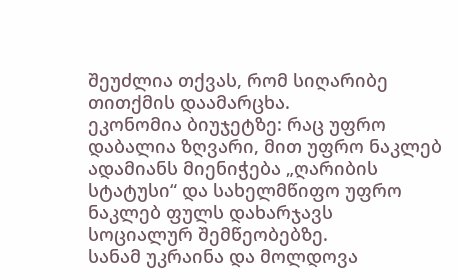შეუძლია თქვას, რომ სიღარიბე თითქმის დაამარცხა.
ეკონომია ბიუჯეტზე: რაც უფრო დაბალია ზღვარი, მით უფრო ნაკლებ ადამიანს მიენიჭება „ღარიბის სტატუსი“ და სახელმწიფო უფრო ნაკლებ ფულს დახარჯავს სოციალურ შემწეობებზე.
სანამ უკრაინა და მოლდოვა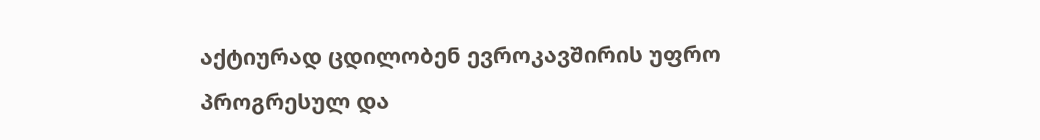აქტიურად ცდილობენ ევროკავშირის უფრო პროგრესულ და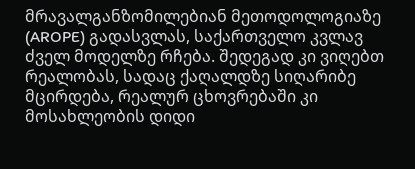მრავალგანზომილებიან მეთოდოლოგიაზე (AROPE) გადასვლას, საქართველო კვლავ ძველ მოდელზე რჩება. შედეგად კი ვიღებთ რეალობას, სადაც ქაღალდზე სიღარიბე მცირდება, რეალურ ცხოვრებაში კი მოსახლეობის დიდი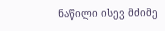ნაწილი ისევ მძიმე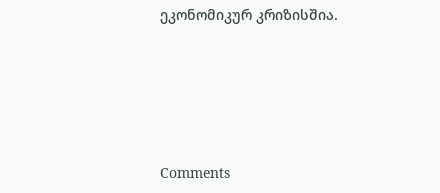ეკონომიკურ კრიზისშია.





Comments